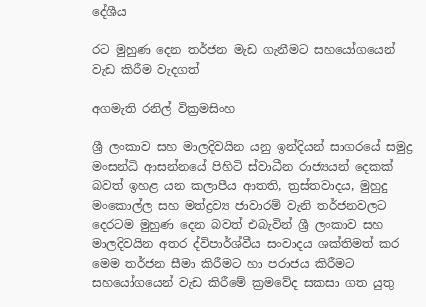දේශීය

රට මුහුණ දෙන තර්ජන මැඩ ගැනීමට සහයෝගයෙන් වැඩ කිරීම වැදගත්

අගමැති රනිල් වික්‍රමසිංහ

ශ්‍රී ලංකාව සහ මාලදිවයින යනු ඉන්දියන් සාගරයේ සමුද්‍ර මංසන්ධි ආසන්නයේ පිහිටි ස්වාධීන රාජ්‍යයන් දෙකක් බවත් ඉහළ යන කලාපීය ආතති, ත්‍රස්තවාදය, මුහුදු මංකොල්ල සහ මත්ද්‍රව්‍ය ජාවාරම් වැනි තර්ජනවලට දෙරටම මුහුණ දෙන බවත් එබැවින් ශ්‍රී ලංකාව සහ මාලදිවයින අතර ද්විපාර්ශ්වීය සංවාදය ශක්තිමත් කර මෙම තර්ජන සීමා කිරීමට හා පරාජය කිරීමට සහයෝගයෙන් වැඩ කිරීමේ ක්‍රමවේද සකසා ගත යුතු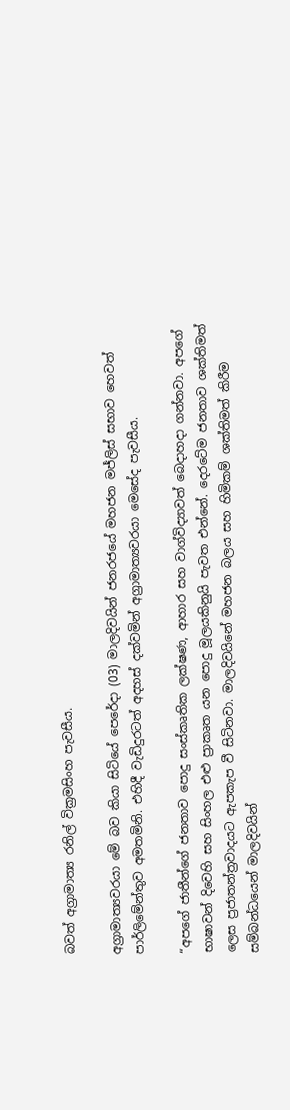බවත් අග්‍රාමාත්‍ය රනිල් වික්‍රමසිංහ පැවසීය.

අග්‍රාමාත්‍යවරයා මේ බව කියා සිටියේ පෙරේදා (03) මාලදිවයින් ජනරජයේ මහජන මජ්ලිස් සභාව හෙවත් පාර්ලිමේන්තුව අමතමිනි. එහිදී වැඩිදුරටත් අදහස් දක්වමින් අග්‍රාමාත්‍යවරයා මෙසේද පැවසීය.

“අපගේ ජාතීන්ගේ ජනතාව පොදු සංස්කෘතික ලක්ෂණ, ආහාර සහ වාග්විද්‍යාවත් බෙදාහදා ගන්නවා. අපගේ භාෂාවන් දිවෙහි සහ සිංහල එළු ප්‍රාකෘත යන පොදු මූලයකිනුයි පැවත එන්නේ. දෙරටේම ජනතාව ශක්තිමත් ලෙස ප්‍රජාතන්ත්‍රවාදයට ඇපකැප වී සිටිනවා. මාලදිවයිනේ මහජන බලය සහ හිමිකම් ශක්තිමත් කිරීම සම්බන්ධයෙන් මාලදිවයින්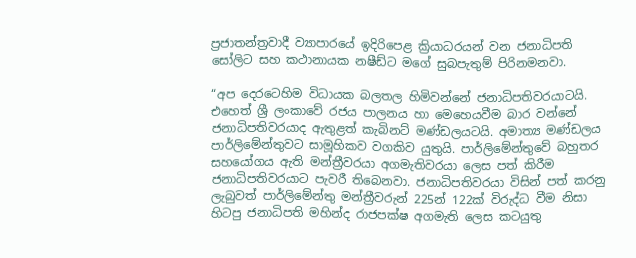ප්‍රජාතන්ත්‍රවාදී ව්‍යාපාරයේ ඉදිරිපෙළ ක්‍රියාධරයන් වන ජනාධිපති සෝලිට සහ කථානායක නෂීඩ්ට මගේ සුබපැතුම් පිරිනමනවා.

“අප දෙරටෙහිම විධායක බලතල හිමිවන්නේ ජනාධිපතිවරයාටයි. එහෙත් ශ්‍රී ලංකාවේ රජය පාලනය හා මෙහෙයවීම බාර වන්නේ ජනාධිපතිවරයාද ඇතුළත් කැබිනට් මණ්ඩලයටයි. අමාත්‍ය මණ්ඩලය පාර්ලිමේන්තුවට සාමූහිකව වගකිව යුතුයි. පාර්ලිමේන්තුවේ බහුතර සහයෝගය ඇති මන්ත්‍රීවරයා අගමැතිවරයා ලෙස පත් කිරීම ජනාධිපතිවරයාට පැවරී තිබෙනවා. ජනාධිපතිවරයා විසින් පත් කරනු ලැබුවත් පාර්ලිමේන්තු මන්ත්‍රීවරුන් 225න් 122ක් විරුද්ධ වීම නිසා හිටපු ජනාධිපති මහින්ද රාජපක්ෂ අගමැති ලෙස කටයුතු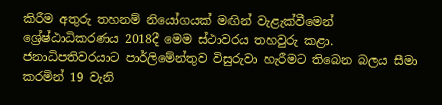කිරීම අතුරු තහනම් නියෝගයක් මඟින් වැළැක්වීමෙන් ශ්‍රේෂ්ඨාධිකරණය 2018දී මෙම ස්ථාවරය තහවුරු කළා. ජනාධිපතිවරයාට පාර්ලිමේන්තුව විසුරුවා හැරීමට තිබෙන බලය සීමා කරමින් 19 වැනි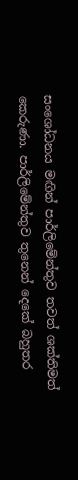සංශෝධනය මඟින් පාර්ලිමේන්තුව තවත් ශක්තිමත් කෙරුණා. පාර්ලිමේන්තුව තුනෙන් දෙකේ බහුතර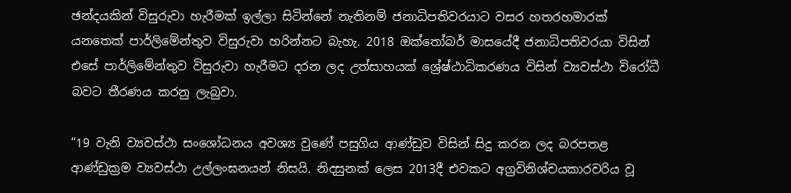ඡන්දයකින් විසුරුවා හැරීමක් ඉල්ලා සිටින්නේ නැතිනම් ජනාධිපතිවරයාට වසර හතරහමාරක් යනතෙක් පාර්ලිමේන්තුව විසුරුවා හරින්නට බැහැ. 2018 ඔක්තෝබර් මාසයේදී ජනාධිපතිවරයා විසින් එසේ පාර්ලිමේන්තුව විසුරුවා හැරීමට දරන ලද උත්සාහයක් ශ්‍රේෂ්ඨාධිකරණය විසින් ව්‍යවස්ථා විරෝධී බවට තීරණය කරනු ලැබුවා.

“19 වැනි ව්‍යවස්ථා සංශෝධනය අවශ්‍ය වුණේ පසුගිය ආණ්ඩුව විසින් සිදු කරන ලද බරපතළ ආණ්ඩුක්‍රම ව්‍යවස්ථා උල්ලංඝනයන් නිසයි. නිදසුනක් ලෙස 2013දී එවකට අග්‍රවිනිශ්චයකාරවරිය වූ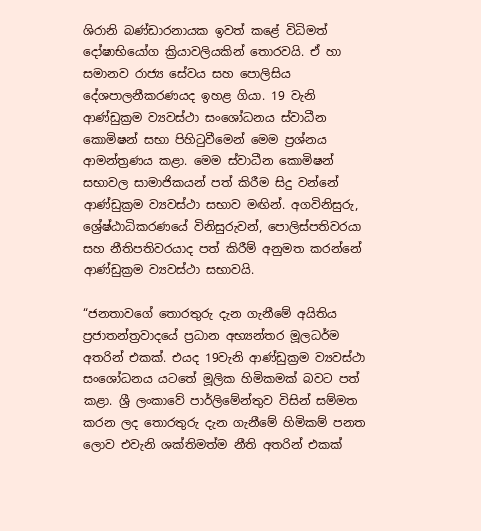ශිරානි බණ්ඩාරනායක ඉවත් කළේ විධිමත් දෝෂාභියෝග ක්‍රියාවලියකින් තොරවයි. ඒ හා සමානව රාජ්‍ය සේවය සහ පොලිසිය දේශපාලනීකරණයද ඉහළ ගියා. 19 වැනි ආණ්ඩුක්‍රම ව්‍යවස්ථා සංශෝධනය ස්වාධීන කොමිෂන් සභා පිහිටුවීමෙන් මෙම ප්‍රශ්නය ආමන්ත්‍රණය කළා. මෙම ස්වාධීන කොමිෂන් සභාවල සාමාජිකයන් පත් කිරීම සිදු වන්නේ ආණ්ඩුක්‍රම ව්‍යවස්ථා සභාව මඟින්. අගවිනිසුරු, ශ්‍රේෂ්ඨාධිකරණයේ විනිසුරුවන්, පොලිස්පතිවරයා සහ නීතිපතිවරයාද පත් කිරීම් අනුමත කරන්නේ ආණ්ඩුක්‍රම ව්‍යවස්ථා සභාවයි.

“ජනතාවගේ තොරතුරු දැන ගැනීමේ අයිතිය ප්‍රජාතන්ත්‍රවාදයේ ප්‍රධාන අභ්‍යන්තර මූලධර්ම අතරින් එකක්. එයද 19වැනි ආණ්ඩුක්‍රම ව්‍යවස්ථා සංශෝධනය යටතේ මූලික හිමිකමක් බවට පත් කළා. ශ්‍රී ලංකාවේ පාර්ලිමේන්තුව විසින් සම්මත කරන ලද තොරතුරු දැන ගැනීමේ හිමිකම් පනත ලොව එවැනි ශක්තිමත්ම නීති අතරින් එකක්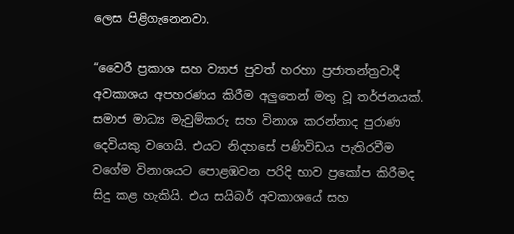ලෙස පිළිගැනෙනවා.

“වෛරී ප්‍රකාශ සහ ව්‍යාජ පුවත් හරහා ප්‍රජාතන්ත්‍රවාදී අවකාශය අපහරණය කිරීම අලුතෙන් මතු වූ තර්ජනයක්. සමාජ මාධ්‍ය මැවුම්කරු සහ විනාශ කරන්නාද පුරාණ දෙවියකු වගෙයි. එයට නිදහසේ පණිවිඩය පැතිරවීම වගේම විනාශයට පොළඹවන පරිදි භාව ප්‍රකෝප කිරීමද සිදු කළ හැකියි. එය සයිබර් අවකාශයේ සහ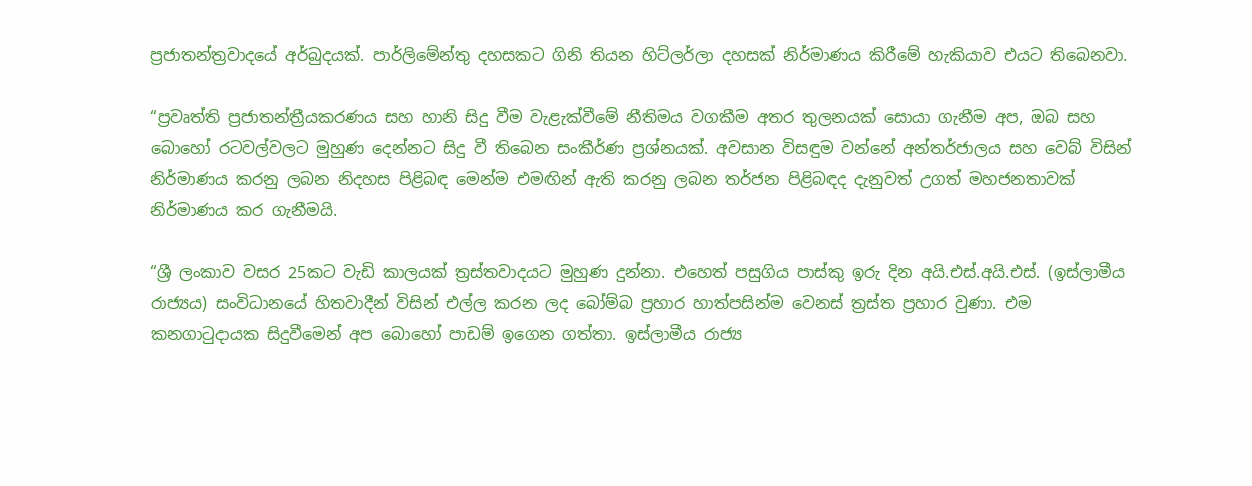ප්‍රජාතන්ත්‍රවාදයේ අර්බුදයක්. පාර්ලිමේන්තු දහසකට ගිනි තියන හිට්ලර්ලා දහසක් නිර්මාණය කිරීමේ හැකියාව එයට තිබෙනවා.

“ප්‍රවෘත්ති ප්‍රජාතන්ත්‍රීයකරණය සහ හානි සිදු වීම වැළැක්වීමේ නීතිමය වගකීම අතර තුලනයක් සොයා ගැනීම අප, ඔබ සහ බොහෝ රටවල්වලට මුහුණ දෙන්නට සිදු වී තිබෙන සංකීර්ණ ප්‍රශ්නයක්. අවසාන විසඳුම වන්නේ අන්තර්ජාලය සහ වෙබ් විසින් නිර්මාණය කරනු ලබන නිදහස පිළිබඳ මෙන්ම එමඟින් ඇති කරනු ලබන තර්ජන පිළිබඳද දැනුවත් උගත් මහජනතාවක් නිර්මාණය කර ගැනීමයි.

“ශ්‍රී ලංකාව වසර 25කට වැඩි කාලයක් ත්‍රස්තවාදයට මුහුණ දුන්නා. එහෙත් පසුගිය පාස්කු ඉරු දින අයි.එස්.අයි.එස්. (ඉස්ලාමීය රාජ්‍යය) සංවිධානයේ හිතවාදීන් විසින් එල්ල කරන ලද බෝම්බ ප්‍රහාර හාත්පසින්ම වෙනස් ත්‍රස්ත ප්‍රහාර වුණා. එම කනගාටුදායක සිදුවීමෙන් අප බොහෝ පාඩම් ඉගෙන ගත්තා. ඉස්ලාමීය රාජ්‍ය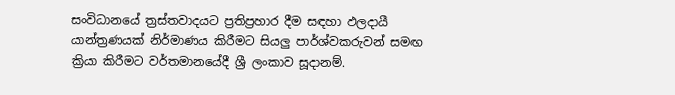සංවිධානයේ ත්‍රස්තවාදයට ප්‍රතිප්‍රහාර දීම සඳහා ඵලදායී යාන්ත්‍රණයක් නිර්මාණය කිරීමට සියලු පාර්ශ්වකරුවන් සමඟ ක්‍රියා කිරීමට වර්තමානයේදී ශ්‍රී ලංකාව සූදානම්.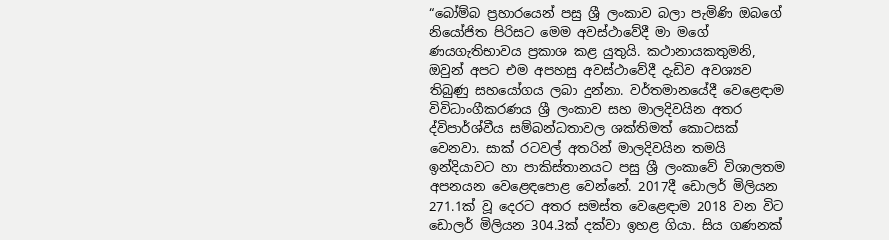“බෝම්බ ප්‍රහාරයෙන් පසු ශ්‍රී ලංකාව බලා පැමිණි ඔබගේ නියෝජිත පිරිසට මෙම අවස්ථාවේදී මා මගේ ණයගැතිභාවය ප්‍රකාශ කළ යුතුයි. කථානායකතුමනි, ඔවුන් අපට එම අපහසු අවස්ථාවේදී දැඩිව අවශ්‍යව තිබුණු සහයෝගය ලබා දුන්නා. වර්තමානයේදී වෙළෙඳාම විවිධාංගීකරණය ශ්‍රී ලංකාව සහ මාලදිවයින අතර ද්විපාර්ශ්වීය සම්බන්ධතාවල ශක්තිමත් කොටසක් වෙනවා. සාක් රටවල් අතරින් මාලදිවයින තමයි ඉන්දියාවට හා පාකිස්තානයට පසු ශ්‍රී ලංකාවේ විශාලතම අපනයන වෙළෙඳපොළ වෙන්නේ. 2017දී ඩොලර් මිලියන 271.1ක් වූ දෙරට අතර සමස්ත වෙළෙඳාම 2018 වන විට ඩොලර් මිලියන 304.3ක් දක්වා ඉහළ ගියා. සිය ගණනක්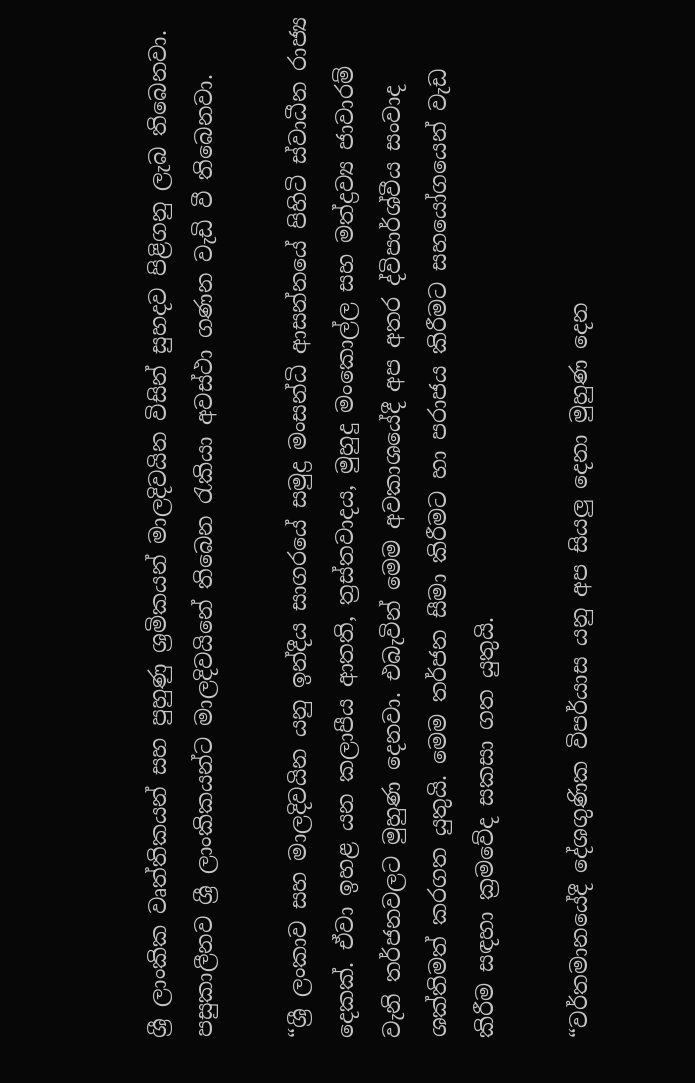ශ්‍රී ලාංකික වෘත්තිකයන් සහ පුහුණු ශ්‍රමිකයන් මාලදිවයින විසින් සුහදව පිළිගනු ලැබ තිබෙනවා. පසුකාලීනව ශ්‍රී ලාංකිකයන්ට මාලදිවයිනේ තිබෙන රැකියා අවස්ථා ගණන වැඩි වී තිබෙනවා.

“ශ්‍රී ලංකාව සහ මාලදිවයින යනු ඉන්දීය සාගරයේ සමුද්‍ර මංසන්ධි ආසන්නයේ පිහිටි ස්වාධීන රාජ්‍ය දෙකක්. ඒවා ඉහළ යන කලාපීය ආතති, ත්‍රස්තවාදය, මුහුදු මංකොල්ල සහ මත්ද්‍රව්‍ය ජාවාරම් වැනි තර්ජනවලට මුහුණ දෙනවා. එබැවින් මෙම අවකාශයේදී අප අතර ද්විපාර්ශ්වීය සංවාද ශක්තිමත් කරගත යුතුයි. මෙම තර්ජන සීමා කිරීමට හා පරාජය කිරීමට සහයෝගයෙන් වැඩ කිරීම සඳහා ක්‍රමවේද සකසා ගත යුතුයි.

“වර්තමානයේදී දේශගුණික විපර්යාස යනු අප සියලු දෙනා මුහුණ දෙන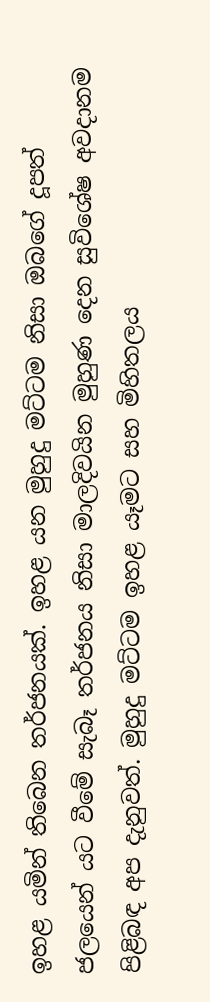ඉහළ යමින් තිබෙන තර්ජනයක්. ඉහළ යන මුහුදු මට්ටම නිසා ඔබගේ දූපත් ජලයෙන් යට වීමේ සැබෑ තර්ජනය නිසා මාලදිවයින මුහුණ දෙන සුවිශේෂ අවදානම පිළිබඳ අප දැනුවත්. මුහුදු මට්ටම ඉහළ යෑමට සහ මිහිතලය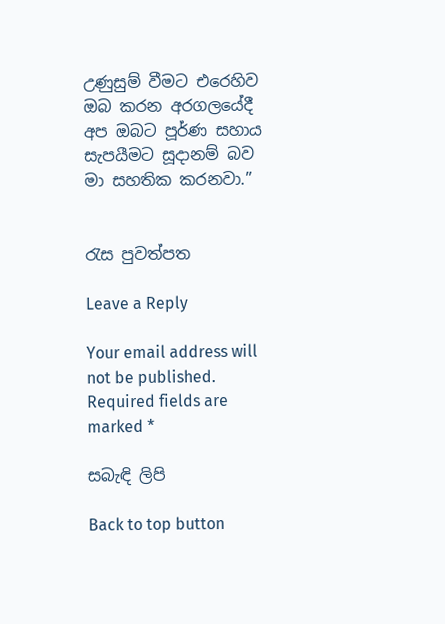උණුසුම් වීමට එරෙහිව ඔබ කරන අරගලයේදී අප ඔබට පූර්ණ සහාය සැපයීමට සූදානම් බව මා සහතික කරනවා.”


රැස පුවත්පත

Leave a Reply

Your email address will not be published. Required fields are marked *

සබැඳි ලිපි

Back to top button